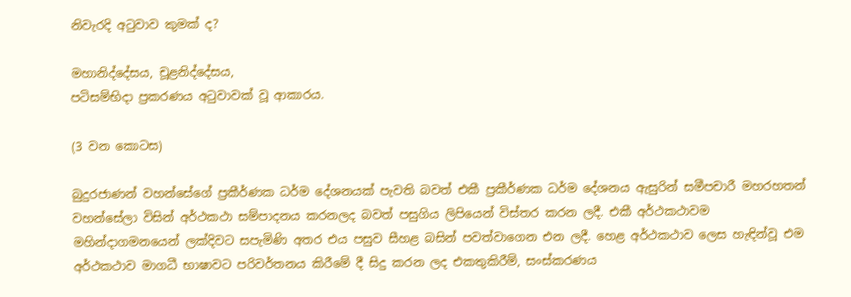නිවැරදි අටුවාව කුමක් ද?

මහානිද්දේසය, චූළනිද්දේසය,
පටිසම්භිදා ප්‍රකරණය අටුවාවක් වූ ආකාරය.

(3 වන කොටස)

බුදුරජාණන් වහන්සේගේ ප්‍රකීර්ණක ධර්ම දේශනයක් පැවති බවත් එකී ප්‍රකීර්ණක ධර්ම දේශනය ඇසුරින් සමීපචාරී මහරහතන් වහන්සේලා විසින් අර්ථකථා සම්පාදනය කරනලද බවත් පසුගිය ලිපියෙන් විස්තර කරන ලදී. එකී අර්ථකථාවම මහින්දාගමනයෙන් ලක්දිවට සපැමිණි අතර එය පසුව සීහළ බසින් පවත්වාගෙන එන ලදී. හෙළ අර්ථකථාව ලෙස හැඳින්වූ එම අර්ථකථාව මාගධී භාෂාවට පරිවර්තනය කිරීමේ දී සිදු කරන ලද එකතුකිරීම්, සංස්කරණය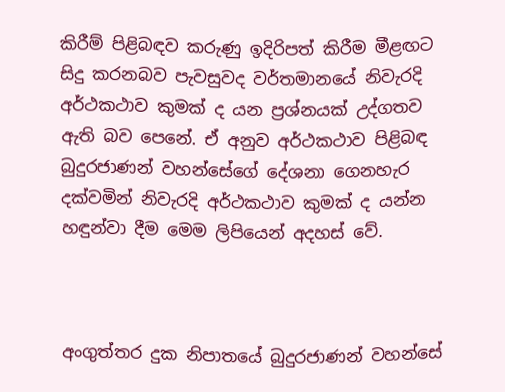කිරීම් පිළිබඳව කරුණු ඉදිරිපත් කිරීම මීළඟට සිදු කරනබව පැවසුවද වර්තමානයේ නිවැරදි අර්ථකථාව කුමක් ද යන ප්‍රශ්නයක් උද්ගතව ඇති බව පෙනේ. ඒ අනුව අර්ථකථාව පිළිබඳ බුදුරජාණන් වහන්සේගේ දේශනා ගෙනහැර දක්වමින් නිවැරදි අර්ථකථාව කුමක් ද යන්න හඳුන්වා දීම මෙම ලිපියෙන් අදහස් වේ.



අංගුත්තර දුක නිපාතයේ බුදුරජාණන් වහන්සේ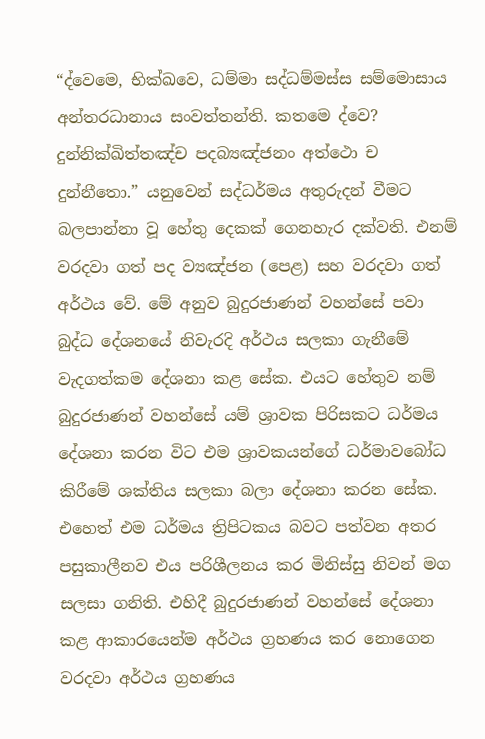“ද්‌වෙමෙ, භික්‌ඛවෙ, ධම්‌මා සද්‌ධම්‌මස්‌ස සම්‌මොසාය අන්‌තරධානාය සංවත්‌තන්‌ති. කතමෙ ද්‌වෙ? දුන්‌නික්‌ඛිත්‌තඤ්‌ච පදබ්‍යඤ්‌ජනං අත්‌ථො ච දුන්‌නීතො.” යනුවෙන් සද්ධර්මය අතුරුදන් වීමට බලපාන්නා වූ හේතු දෙකක් ගෙනහැර දක්වති. එනම් වරදවා ගත් පද ව්‍යඤ්ජන (පෙළ) සහ වරදවා ගත් අර්ථය වේ. මේ අනුව බුදුරජාණන් වහන්සේ පවා බුද්ධ දේශනයේ නිවැරදි අර්ථය සලකා ගැනීමේ වැදගත්කම දේශනා කළ සේක. එයට හේතුව නම් බුදුරජාණන් වහන්සේ යම් ශ්‍රාවක පිරිසකට ධර්මය දේශනා කරන විට එම ශ්‍රාවකයන්ගේ ධර්මාවබෝධ කිරීමේ ශක්තිය සලකා බලා දේශනා කරන සේක. එහෙත් එම ධර්මය ත්‍රිපිටකය බවට පත්වන අතර පසුකාලීනව එය පරිශීලනය කර මිනිස්සු නිවන් මග සලසා ගනිති. එහිදී බුදුරජාණන් වහන්සේ දේශනා කළ ආකාරයෙන්ම අර්ථය ග්‍රහණය කර නොගෙන වරදවා අර්ථය ග්‍රහණය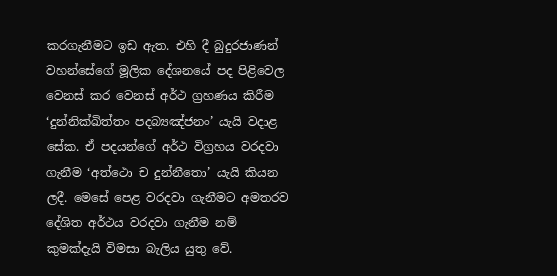කරගැනීමට ඉඩ ඇත. එහි දී බුදුරජාණන් වහන්සේගේ මූලික දේශනයේ පද පිළිවෙල වෙනස් කර වෙනස් අර්ථ ග්‍රහණය කිරීම ‘දුන්නික්ඛිත්තං පදබ්‍යඤ්ජනං’ යැයි වදාළ සේක. ඒ පදයන්ගේ අර්ථ විග්‍රහය වරදවා ගැනීම ‘අත්ථො ච දුන්නීතො’ යැයි කියන ලදී. මෙසේ පෙළ වරදවා ගැනීමට අමතරව දේශිත අර්ථය වරදවා ගැනීම නම් කුමක්දැයි විමසා බැලිය යුතු වේ.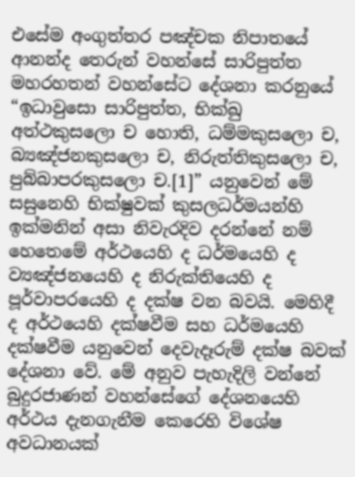එසේම අංගුත්තර පඤ්චක නිපාතයේ ආනන්ද තෙරුන් වහන්සේ සාරිපුත්ත මහරහතන් වහන්සේට දේශනා කරනුයේ “ඉධාවුසො සාරිපුත්‌ත, භික්‌ඛු අත්‌ථකුසලො ච හොති, ධම්‌මකුසලො ච, බ්‍යඤ්‌ජනකුසලො ච, නිරුත්‌තිකුසලො ච, පුබ්‌බාපරකුසලො ච.[1]” යනුවෙන් මේ සසුනෙහි භික්ෂුවක් කුසලධර්මයන්හි ඉක්මනින් අසා නිවැරදිව දරන්නේ නම් හෙතෙමේ අර්ථයෙහි ද ධර්මයෙහි ද ව්‍යඤ්ජනයෙහි ද නිරුක්තියෙහි ද පූර්වාපරයෙහි ද දක්ෂ වන බවයි. මෙහිදී ද අර්ථයෙහි දක්ෂවීම සහ ධර්මයෙහි දක්ෂවීම යනුවෙන් දෙවැදෑරුම් දක්ෂ බවක් දේශනා වේ. මේ අනුව පැහැදිලි වන්නේ බුදුරජාණන් වහන්සේගේ දේශනයෙහි අර්ථය දැනගැනීම කෙරෙහි විශේෂ අවධානයක්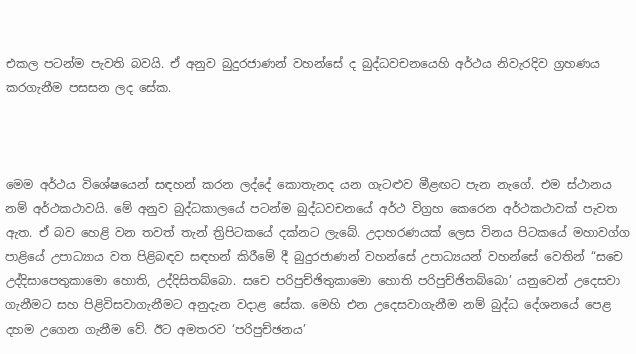එකල පටන්ම පැවති බවයි. ඒ අනුව බුදුරජාණන් වහන්සේ ද බුද්ධවචනයෙහි අර්ථය නිවැරදිව ග්‍රහණය කරගැනීම පසසන ලද සේක.



මෙම අර්ථය විශේෂයෙන් සඳහන් කරන ලද්දේ කොතැනද යන ගැටළුව මීළඟට පැන නැගේ. එම ස්ථානය නම් අර්ථකථාවයි. මේ අනුව බුද්ධකාලයේ පටන්ම බුද්ධවචනයේ අර්ථ විග්‍රහ කෙරෙන අර්ථකථාවක් පැවත ඇත. ඒ බව හෙළි වන තවත් තැන් ත්‍රිපිටකයේ දක්නට ලැබේ. උදාහරණයක් ලෙස විනය පිටකයේ මහාවග්ග පාළියේ උපාධ්‍යාය වත පිළිබඳව සඳහන් කිරීමේ දී බුදුරජාණන් වහන්සේ උපාධ්‍යයන් වහන්සේ වෙතින් “සචෙ උද්දිසාපෙතුකාමො හොති, උද්දිසිතබ්බො. සචෙ පරිපුච්ඡිතුකාමො හොති පරිපුච්ඡිතබ්බො’ යනුවෙන් උදෙසවා ගැනීමට සහ පිළිවිසවාගැනීමට අනුදැන වදාළ සේක. මෙහි එන උදෙසවාගැනීම නම් බුද්ධ දේශනයේ පෙළ දහම උගෙන ගැනීම වේ. ඊට අමතරව ‘පරිපුච්ඡනය’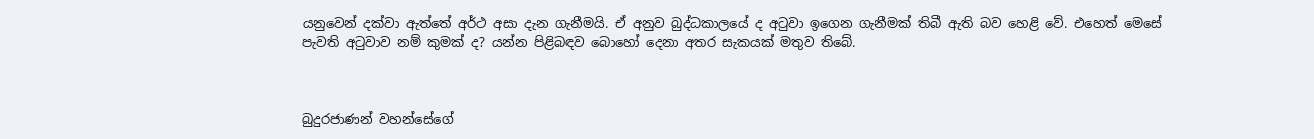යනුවෙන් දක්වා ඇත්තේ අර්ථ අසා දැන ගැනීමයි. ඒ අනුව බුද්ධකාලයේ ද අටුවා ඉගෙන ගැනීමක් තිබී ඇති බව හෙළි වේ. එහෙත් මෙසේ පැවති අටුවාව නම් කුමක් ද? යන්න පිළිබඳව බොහෝ දෙනා අතර සැකයක් මතුව තිබේ.



බුදුරජාණන් වහන්සේගේ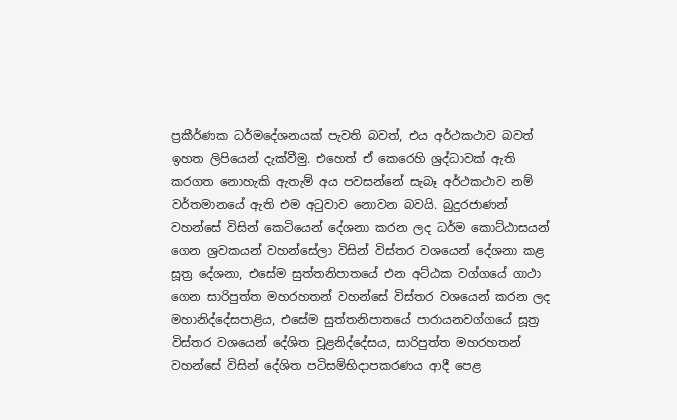ප්‍රකීර්ණක ධර්මදේශනයක් පැවති බවත්, එය අර්ථකථාව බවත් ඉහත ලිපියෙන් දැක්වීමු. එහෙත් ඒ කෙරෙහි ශ්‍රද්ධාවක් ඇති කරගත නොහැකි ඇතැම් අය පවසන්නේ සැබෑ අර්ථකථාව නම් වර්තමානයේ ඇති එම අටුවාව නොවන බවයි. බුදුරජාණන් වහන්සේ විසින් කෙටියෙන් දේශනා කරන ලද ධර්ම කොට්ඨාසයන් ගෙන ශ්‍රවකයන් වහන්සේලා විසින් විස්තර වශයෙන් දේශනා කළ සූත්‍ර දේශනා, එසේම සුත්තනිපාතයේ එන අට්ඨක වග්ගයේ ගාථා ගෙන සාරිපුත්ත මහරහතන් වහන්සේ විස්තර වශයෙන් කරන ලද මහානිද්දේසපාළිය, එසේම සුත්තනිපාතයේ පාරායනවග්ගයේ සූත්‍ර විස්තර වශයෙන් දේශිත චූළනිද්දේසය, සාරිපුත්ත මහරහතන් වහන්සේ විසින් දේශිත පටිසම්භිදාපකරණය ආදී පෙළ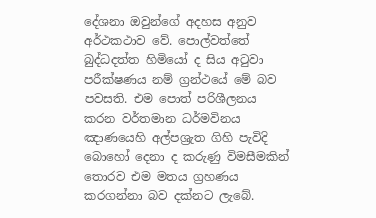දේශනා ඔවුන්ගේ අදහස අනුව අර්ථකථාව වේ. පොල්වත්තේ බුද්ධදත්ත හිමියෝ ද සිය අටුවා පරීක්ෂණය නම් ග්‍රන්ථයේ මේ බව පවසති. එම පොත් පරිශීලනය කරන වර්තමාන ධර්මවිනය ඤාණයෙහි අල්පශ්‍රැත ගිහි පැවිදි බොහෝ දෙනා ද කරුණු විමසීමකින් තොරව එම මතය ග්‍රහණය කරගන්නා බව දක්නට ලැබේ.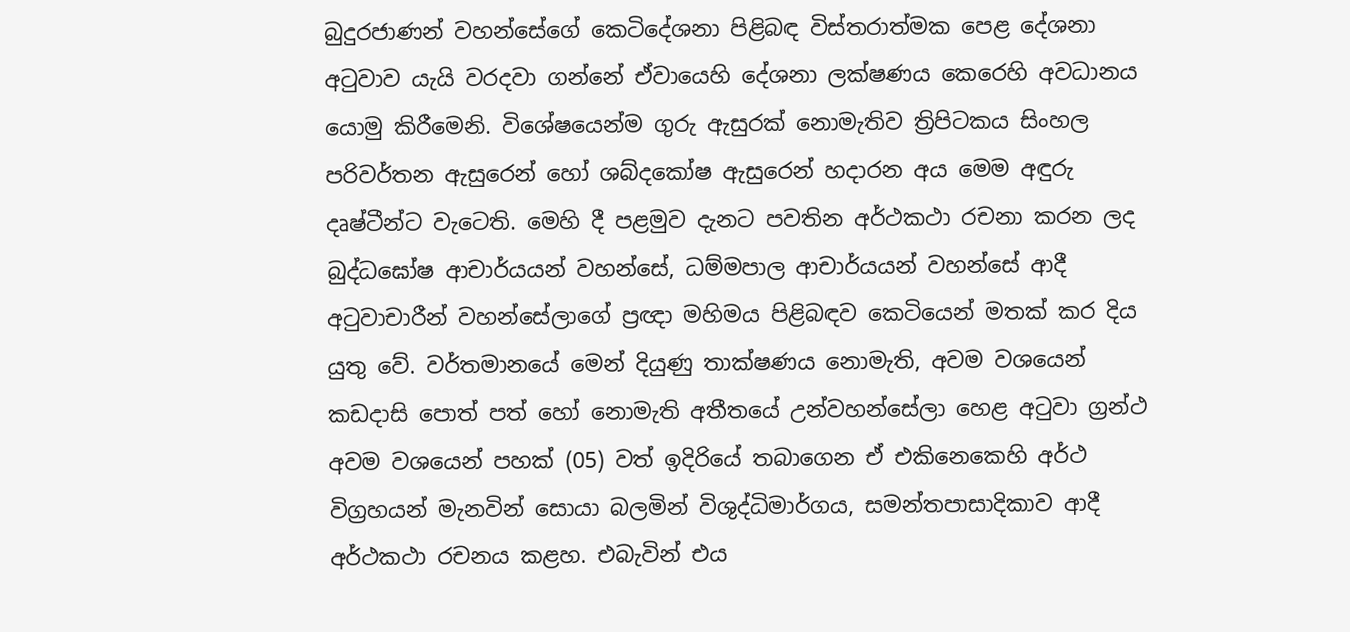බුදුරජාණන් වහන්සේගේ කෙටිදේශනා පිළිබඳ විස්තරාත්මක පෙළ දේශනා අටුවාව යැයි වරදවා ගන්නේ ඒවායෙහි දේශනා ලක්ෂණය කෙරෙහි අවධානය යොමු කිරීමෙනි. විශේෂයෙන්ම ගුරු ඇසුරක් නොමැතිව ත්‍රිපිටකය සිංහල පරිවර්තන ඇසුරෙන් හෝ ශබ්දකෝෂ ඇසුරෙන් හදාරන අය මෙම අඳුරු දෘෂ්ටීන්ට වැටෙති. මෙහි දී පළමුව දැනට පවතින අර්ථකථා රචනා කරන ලද බුද්ධඝෝෂ ආචාර්යයන් වහන්සේ, ධම්මපාල ආචාර්යයන් වහන්සේ ආදී අටුවාචාරීන් වහන්සේලාගේ ප්‍රඥා මහිමය පිළිබඳව කෙටියෙන් මතක් කර දිය යුතු වේ. වර්තමානයේ මෙන් දියුණු තාක්ෂණය නොමැති, අවම වශයෙන් කඩදාසි පොත් පත් හෝ නොමැති අතීතයේ උන්වහන්සේලා හෙළ අටුවා ග්‍රන්ථ අවම වශයෙන් පහක් (05) වත් ඉදිරියේ තබාගෙන ඒ එකිනෙකෙහි අර්ථ විග්‍රහයන් මැනවින් සොයා බලමින් විශුද්ධිමාර්ගය, සමන්තපාසාදිකාව ආදී අර්ථකථා රචනය කළහ. එබැවින් එය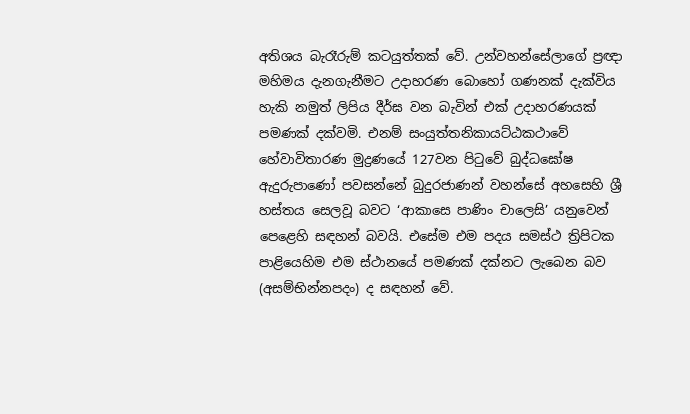අතිශය බැරෑරුම් කටයුත්තක් වේ. උන්වහන්සේලාගේ ප්‍රඥා මහිමය දැනගැනීමට උදාහරණ බොහෝ ගණනක් දැක්විය හැකි නමුත් ලිපිය දීර්ඝ වන බැවින් එක් උදාහරණයක් පමණක් දක්වමි. එනම් සංයුත්තනිකායට්ඨකථාවේ හේවාවිතාරණ මුද්‍රණයේ 127වන පිටුවේ බුද්ධඝෝෂ ඇදුරුපාණෝ පවසන්නේ බුදුරජාණන් වහන්සේ අහසෙහි ශ්‍රී හස්තය සෙලවූ බවට ‘ආකාසෙ පාණිං චාලෙසි’ යනුවෙන් පෙළෙහි සඳහන් බවයි. එසේම එම පදය සමස්ථ ත්‍රිපිටක පාළියෙහිම එම ස්ථානයේ පමණක් දක්නට ලැබෙන බව (අසම්භින්නපදං) ද සඳහන් වේ.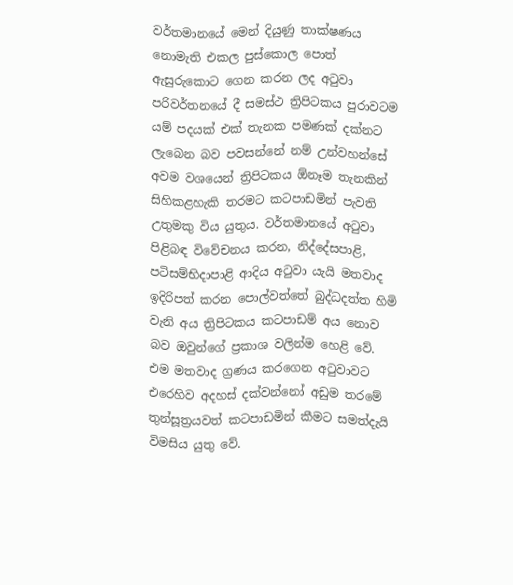වර්තමානයේ මෙන් දියුණු තාක්ෂණය නොමැති එකල පුස්කොල පොත් ඇසුරුකොට ගෙන කරන ලද අටුවා පරිවර්තනයේ දී සමස්ථ ත්‍රිපිටකය පුරාවටම යම් පදයක් එක් තැනක පමණක් දක්නට ලැබෙන බව පවසන්නේ නම් උන්වහන්සේ අවම වශයෙන් ත්‍රිපිටකය ඕනෑම තැනකින් සිහිකළහැකි තරමට කටපාඩමින් පැවති උතුමකු විය යුතුය. වර්තමානයේ අටුවා පිළිබඳ විවේචනය කරන, නිද්දේසපාළි, පටිසම්භිදාපාළි ආදිය අටුවා යැයි මතවාද ඉදිරිපත් කරන පොල්වත්තේ බුද්ධදත්ත හිමි වැනි අය ත්‍රිපිටකය කටපාඩම් අය නොව බව ඔවුන්ගේ ප්‍රකාශ වලින්ම හෙළි වේ. එම මතවාද ග්‍රණය කරගෙන අටුවාවට එරෙහිව අදහස් දක්වන්නෝ අඩුම තරමේ තුන්සූත්‍රයවත් කටපාඩමින් කීමට සමත්දැයි විමසිය යුතු වේ.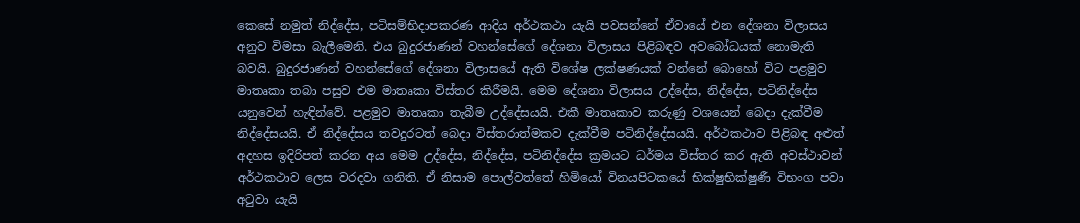කෙසේ නමුත් නිද්දේස, පටිසම්භිදාපකරණ ආදිය අර්ථකථා යැයි පවසන්නේ ඒවායේ එන දේශනා විලාසය අනුව විමසා බැලීමෙනි. එය බුදුරජාණන් වහන්සේගේ දේශනා විලාසය පිළිබඳව අවබෝධයක් නොමැති බවයි. බුදුරජාණන් වහන්සේගේ දේශනා විලාසයේ ඇති විශේෂ ලක්ෂණයක් වන්නේ බොහෝ විට පළමුව මාතෘකා තබා පසුව එම මාතෘකා විස්තර කිරීමයි. මෙම දේශනා විලාසය උද්දේස, නිද්දේස, පටිනිද්දේස යනුවෙන් හැඳින්වේ. පළමුව මාතෘකා තැබීම උද්දේසයයි. එකී මාතෘකාව කරුණු වශයෙන් බෙදා දැක්වීම නිද්දේසයයි. ඒ නිද්දේසය තවදුරටත් බෙදා විස්තරාත්මකව දැක්වීම පටිනිද්දේසයයි. අර්ථකථාව පිළිබඳ අළුත් අදහස ඉදිරිපත් කරන අය මෙම උද්දේස, නිද්දේස, පටිනිද්දේස ක්‍රමයට ධර්මය විස්තර කර ඇති අවස්ථාවන් අර්ථකථාව ලෙස වරදවා ගනිති. ඒ නිසාම පොල්වත්තේ හිමියෝ විනයපිටකයේ භික්ෂුභික්ෂුණී විභංග පවා අටුවා යැයි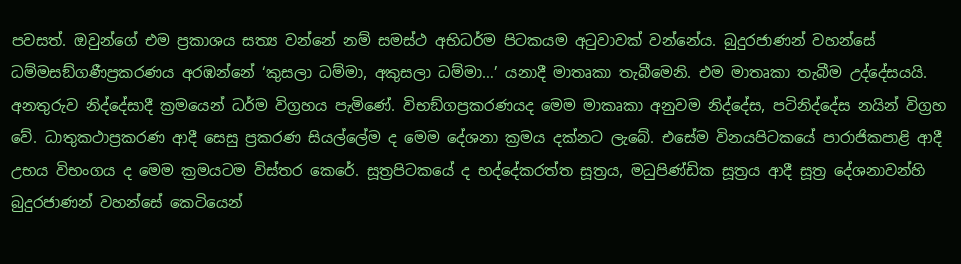පවසත්. ඔවුන්ගේ එම ප්‍රකාශය සත්‍ය වන්නේ නම් සමස්ථ අභිධර්ම පිටකයම අටුවාවක් වන්නේය. බුදුරජාණන් වහන්සේ ධම්මසඞ්ගණීප්‍රකරණය අරඹන්නේ ‘කුසලා ධම්මා, අකුසලා ධම්මා…’ යනාදී මාතෘකා තැබීමෙනි. එම මාතෘකා තැබීම උද්දේසයයි. අනතුරුව නිද්දේසාදී ක්‍රමයෙන් ධර්ම විග්‍රහය පැමිණේ. විභඞ්ගප්‍රකරණයද මෙම මාකෘකා අනුවම නිද්දේස, පටිනිද්දේස නයින් විග්‍රහ වේ. ධාතුකථාප්‍රකරණ ආදී සෙසු ප්‍රකරණ සියල්ලේම ද මෙම දේශනා ක්‍රමය දක්නට ලැබේ. එසේම විනයපිටකයේ පාරාජිකපාළි ආදී උභය විභංගය ද මෙම ක්‍රමයටම විස්තර කෙරේ. සූත්‍රපිටකයේ ද භද්දේකරත්ත සූත්‍රය, මධුපිණ්ඩික සූත්‍රය ආදී සූත්‍ර දේශනාවන්හි බුදුරජාණන් වහන්සේ කෙටියෙන්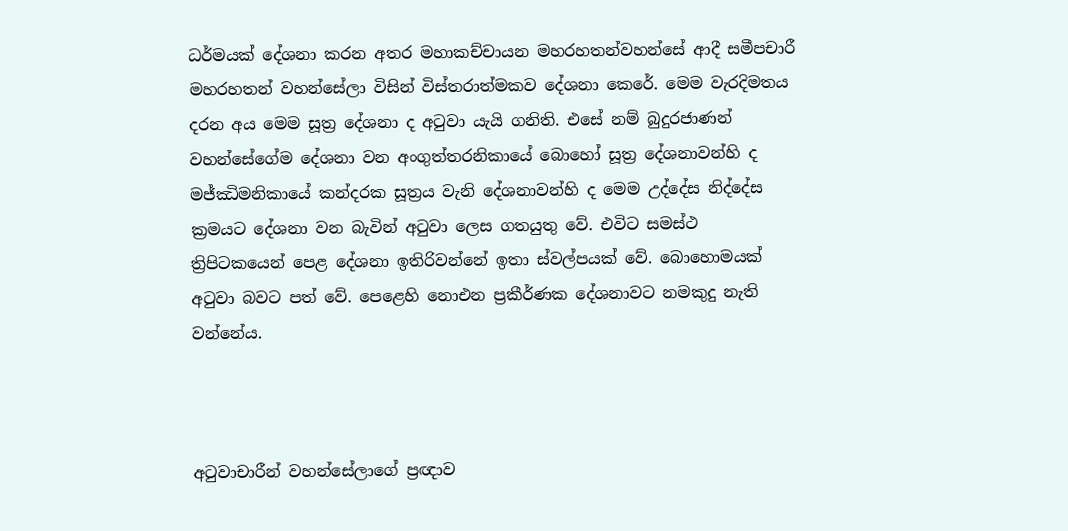ධර්මයක් දේශනා කරන අතර මහාකච්චායන මහරහතන්වහන්සේ ආදී සමීපචාරී මහරහතන් වහන්සේලා විසින් විස්තරාත්මකව දේශනා කෙරේ. මෙම වැරදිමතය දරන අය මෙම සූත්‍ර දේශනා ද අටුවා යැයි ගනිති. එසේ නම් බුදුරජාණන් වහන්සේගේම දේශනා වන අංගුත්තරනිකායේ බොහෝ සූත්‍ර දේශනාවන්හි ද මජ්ඣිමනිකායේ කන්දරක සූත්‍රය වැනි දේශනාවන්හි ද මෙම උද්දේස නිද්දේස ක්‍රමයට දේශනා වන බැවින් අටුවා ලෙස ගතයුතු වේ. එවිට සමස්ථ ත්‍රිපිටකයෙන් පෙළ දේශනා ඉතිරිවන්නේ ඉතා ස්වල්පයක් වේ. බොහොමයක් අටුවා බවට පත් වේ. පෙළෙහි නොඑන ප්‍රකීර්ණක දේශනාවට නමකුදු නැති වන්නේය.



අටුවාචාරීන් වහන්සේලාගේ ප්‍රඥාව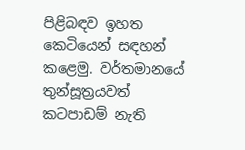පිළිබඳව ඉහත කෙටියෙන් සඳහන් කළෙමු. වර්තමානයේ තුන්සූත්‍රයවත් කටපාඩම් නැති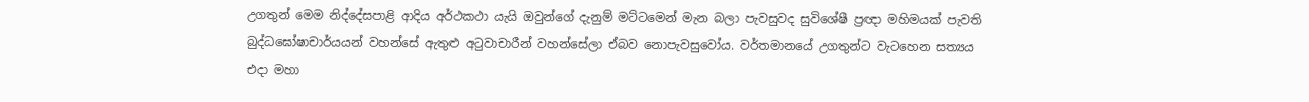උගතුන් මෙම නිද්දේසපාළි ආදිය අර්ථකථා යැයි ඔවුන්ගේ දැනුම් මට්ටමෙන් මැන බලා පැවසුවද සුවිශේෂී ප්‍රඥා මහිමයක් පැවති බුද්ධඝෝෂාචාර්යයන් වහන්සේ ඇතුළු අටුවාචාරීන් වහන්සේලා ඒබව නොපැවසුවෝය. වර්තමානයේ උගතුන්ට වැටහෙන සත්‍යය එදා මහා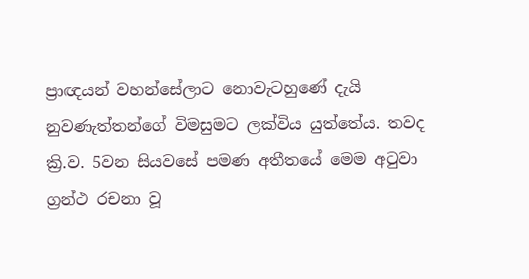ප්‍රාඥයන් වහන්සේලාට නොවැටහුණේ දැයි නුවණැත්තන්ගේ විමසුමට ලක්විය යුත්තේය. තවද ක්‍රි.ව. 5වන සියවසේ පමණ අතීතයේ මෙම අටුවා ග්‍රන්ථ රචනා වූ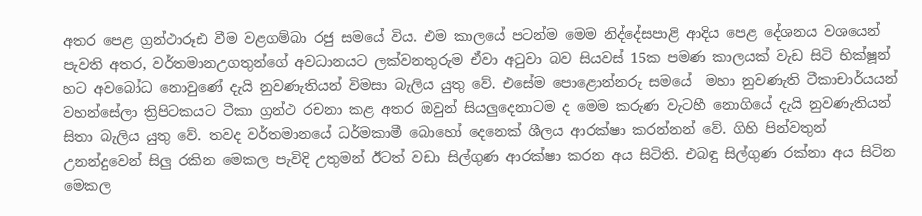අතර පෙළ ග්‍රන්ථාරූඪ වීම වළගම්බා රජු සමයේ විය. එම කාලයේ පටන්ම මෙම නිද්දේසපාළි ආදිය පෙළ දේශනය වශයෙන් පැවති අතර, වර්තමානඋගතුන්ගේ අවධානයට ලක්වනතුරුම ඒවා අටුවා බව සියවස් 15ක පමණ කාලයක් වැඩ සිටි භික්ෂූන් හට අවබෝධ නොවුණේ දැයි නුවණැතියන් විමසා බැලිය යුතු වේ. එසේම පොළොන්නරු සමයේ  මහා නුවණැති ටීකාචාර්යයන් වහන්සේලා ත්‍රිපිටකයට ටීකා ග්‍රන්ථ රචනා කළ අතර ඔවුන් සියලුදෙනාටම ද මෙම කරුණ වැටහී නොගියේ දැයි නුවණැතියන් සිතා බැලිය යුතු වේ. තවද වර්තමානයේ ධර්මකාමී බොහෝ දෙනෙක් ශීලය ආරක්ෂා කරන්නන් වේ. ගිහි පින්වතුන් උනන්දුවෙන් සිලු රකින මෙකල පැවිදි උතුමන් ඊටත් වඩා සිල්ගුණ ආරක්ෂා කරන අය සිටිති. එබඳු සිල්ගුණ රක්නා අය සිටින මෙකල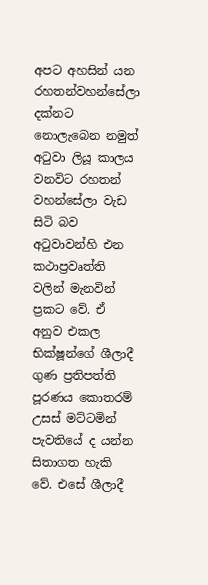අපට අහසින් යන රහතන්වහන්සේලා දක්නට නොලැබෙන නමුත් අටුවා ලියූ කාලය වනවිට රහතන් වහන්සේලා වැඩ සිටි බව අටුවාවන්හි එන කථාප්‍රවෘත්ති වලින් මැනවින් ප්‍රකට වේ. ඒ අනුව එකල භික්ෂූන්ගේ ශීලාදී ගුණ ප්‍රතිපත්ති පූරණය කොතරම් උසස් මට්ටමින් පැවතියේ ද යන්න සිතාගත හැකි වේ. එසේ ශීලාදී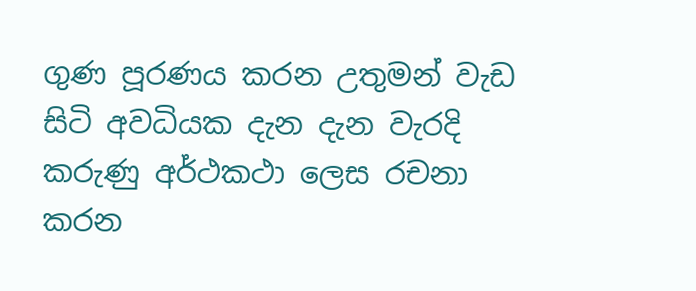ගුණ පූරණය කරන උතුමන් වැඩ සිටි අවධියක දැන දැන වැරදි කරුණු අර්ථකථා ලෙස රචනා කරන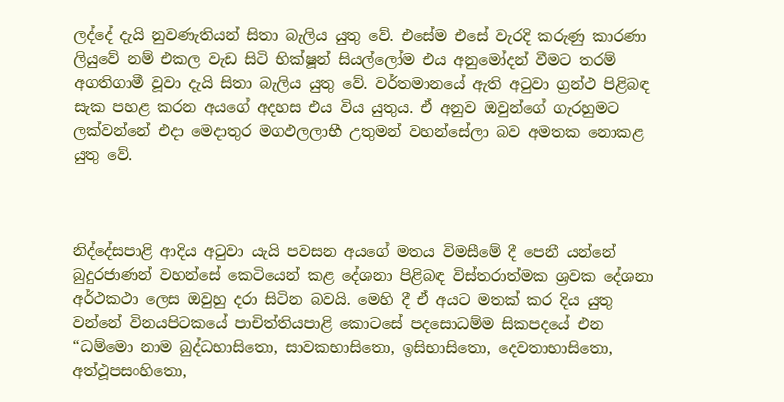ලද්දේ දැයි නුවණැතියන් සිතා බැලිය යුතු වේ. එසේම එසේ වැරදි කරුණු කාරණා ලියුවේ නම් එකල වැඩ සිටි භික්ෂූන් සියල්ලෝම එය අනුමෝදන් වීමට තරම් අගතිගාමී වූවා දැයි සිතා බැලිය යුතු වේ. වර්තමානයේ ඇති අටුවා ග්‍රන්ථ පිළිබඳ සැක පහළ කරන අයගේ අදහස එය විය යුතුය. ඒ අනුව ඔවුන්ගේ ගැරහුමට ලක්වන්නේ එදා මෙදාතුර මගඵලලාභී උතුමන් වහන්සේලා බව අමතක නොකළ යුතු වේ.



නිද්දේසපාළි ආදිය අටුවා යැයි පවසන අයගේ මතය විමසීමේ දී පෙනී යන්නේ බුදුරජාණන් වහන්සේ කෙටියෙන් කළ දේශනා පිළිබඳ විස්තරාත්මක ශ්‍රවක දේශනා අර්ථකථා ලෙස ඔවුහු දරා සිටින බවයි. මෙහි දී ඒ අයට මතක් කර දිය යුතු වන්නේ විනයපිටකයේ පාචිත්තියපාළි කොටසේ පදසොධම්ම සිකපදයේ එන “ධම්මො නාම බුද්ධභාසිතො, සාවකභාසිතො, ඉසිභාසිතො, දෙවතාභාසිතො, අත්ථූපසංහිතො,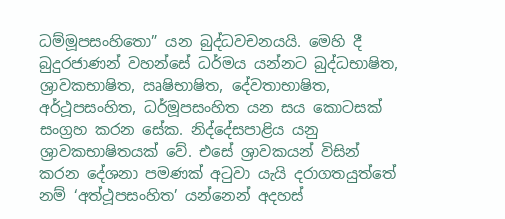ධම්මූපසංහිතො” යන බුද්ධවචනයයි. මෙහි දී බුදුරජාණන් වහන්සේ ධර්මය යන්නට බුද්ධභාෂිත, ශ්‍රාවකභාෂිත, ඍෂිභාෂිත, දේවතාභාෂිත, අර්ථූපසංහිත, ධර්මූපසංහිත යන සය කොටසක් සංග්‍රහ කරන සේක. නිද්දේසපාළිය යනු ශ්‍රාවකභාෂිතයක් වේ. එසේ ශ්‍රාවකයන් විසින් කරන දේශනා පමණක් අටුවා යැයි දරාගතයුත්තේ නම් ‘අත්ථූපසංහිත’ යන්නෙන් අදහස්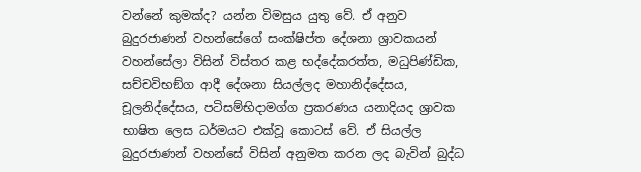වන්නේ කුමක්ද? යන්න විමසුය යුතු වේ. ඒ අනුව බුදුරජාණන් වහන්සේගේ සංක්ෂිප්ත දේශනා ශ්‍රාවකයන් වහන්සේලා විසින් විස්තර කළ භද්දේකරත්ත, මධුපිණ්ඩික, සච්චවිභඞ්ග ආදී දේශනා සියල්ලද මහානිද්දේසය, චූලනිද්දේසය, පටිසම්භිදාමග්ග ප්‍රකරණය යනාදියද ශ්‍රාවක භාෂිත ලෙස ධර්මයට එක්වූ කොටස් වේ. ඒ සියල්ල බුදුරජාණන් වහන්සේ විසින් අනුමත කරන ලද බැවින් බුද්ධ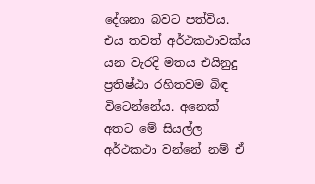දේශනා බවට පත්විය. එය තවත් අර්ථකථාවක්ය යන වැරදි මතය එයිනුදු ප්‍රතිෂ්ඨා රහිතවම බිඳ විටෙන්නේය. අනෙක් අතට මේ සියල්ල අර්ථකථා වන්නේ නම් ඒ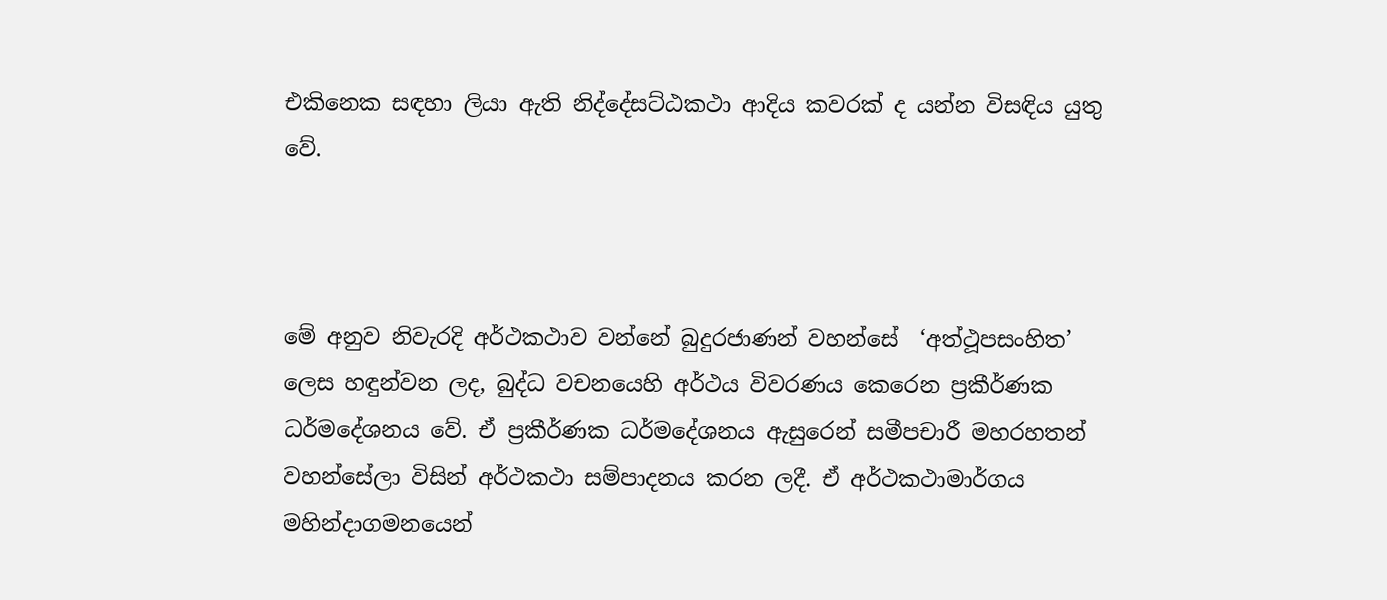එකිනෙක සඳහා ලියා ඇති නිද්දේසට්ඨකථා ආදිය කවරක් ද යන්න විසඳිය යුතු වේ.



මේ අනුව නිවැරදි අර්ථකථාව වන්නේ බුදුරජාණන් වහන්සේ  ‘අත්ථූපසංහිත’ ලෙස හඳුන්වන ලද, බුද්ධ වචනයෙහි අර්ථය විවරණය කෙරෙන ප්‍රකීර්ණක ධර්මදේශනය වේ. ඒ ප්‍රකීර්ණක ධර්මදේශනය ඇසුරෙන් සමීපචාරී මහරහතන් වහන්සේලා විසින් අර්ථකථා සම්පාදනය කරන ලදී. ඒ අර්ථකථාමාර්ගය මහින්දාගමනයෙන්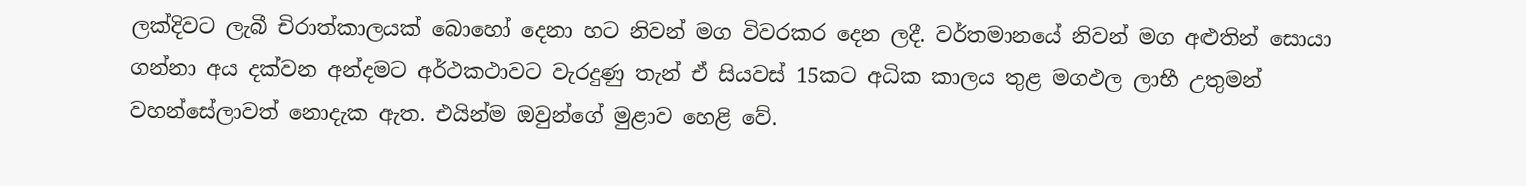ලක්දිවට ලැබී චිරාත්කාලයක් බොහෝ දෙනා හට නිවන් මග විවරකර දෙන ලදී. වර්තමානයේ නිවන් මග අළුතින් සොයා ගන්නා අය දක්වන අන්දමට අර්ථකථාවට වැරදුණු තැන් ඒ සියවස් 15කට අධික කාලය තුළ මගඵල ලාභී උතුමන් වහන්සේලාවත් නොදැක ඇත. එයින්ම ඔවුන්ගේ මුළාව හෙළි වේ.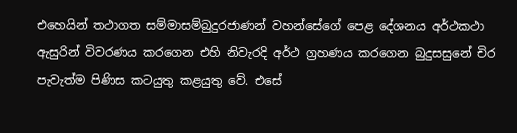එහෙයින් තථාගත සම්මාසම්බුදුරජාණන් වහන්සේගේ පෙළ දේශනය අර්ථකථා ඇසුරින් විවරණය කරගෙන එහි නිවැරදි අර්ථ ග්‍රහණය කරගෙන බුදුසසුනේ චිර පැවැත්ම පිණිස කටයුතු කළයුතු වේ. එසේ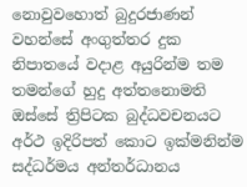නොවුවහොත් බුදුරජාණන් වහන්සේ අංගුත්තර දුක නිපාතයේ වදාළ අයුරින්ම තම තමන්ගේ හුදු අත්තනොමති ඔස්සේ ත්‍රිපිටක බුද්ධවචනයට අර්ථ ඉදිරිපත් කොට ඉක්මනින්ම සද්ධර්මය අන්තර්ධානය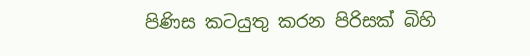පිණිස කටයුතු කරන පිරිසක් බිහි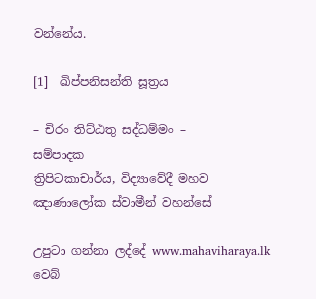වන්නේය.

[1]  ඛිප්පනිසන්ති සූත්‍රය

– චිරං තිට්ඨතු සද්ධම්මං –
සම්පාදක
ත්‍රිපිටකාචාර්ය, විද්‍යාවේදී මහව ඤාණාලෝක ස්වාමීන් වහන්සේ

උපුටා ගන්නා ලද්දේ www.mahaviharaya.lk වෙබ්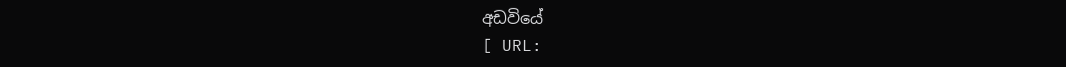අඩවියේ
[ URL: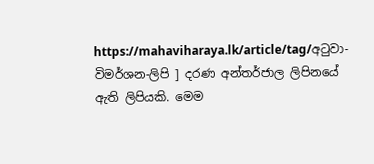https://mahaviharaya.lk/article/tag/අටුවා-විමර්ශන-ලිපි ] දරණ අන්තර්ජාල ලිපිනයේ ඇති ලිපියකි. මෙම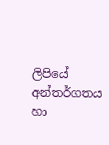ලිපියේ අන්තර්ගතය හා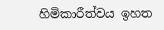හිමිකාරීත්වය ඉහත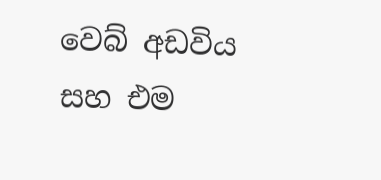වෙබ් අඩවිය සහ එම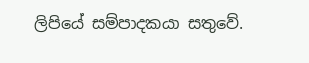ලිපියේ සම්පාදකයා සතුවේ.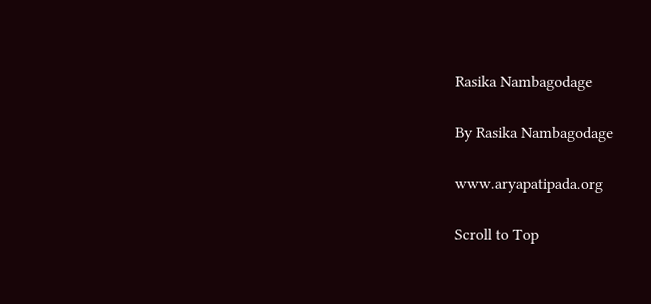Rasika Nambagodage

By Rasika Nambagodage

www.aryapatipada.org

Scroll to Top